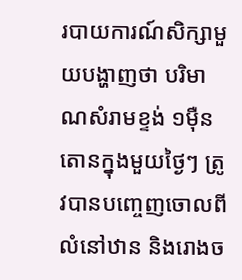របាយការណ៍សិក្សាមួយបង្ហាញថា បរិមាណសំរាមខ្ទង់ ១ម៉ឺនតោនក្នុងមួយថ្ងៃៗ ត្រូវបានបញ្ចេញចោលពីលំនៅឋាន និងរោងច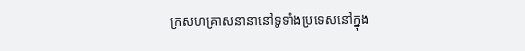ក្រសហគ្រាសនានានៅទូទាំងប្រទេសនៅក្នុង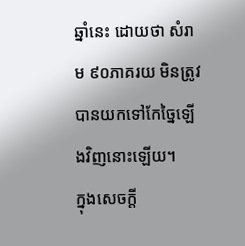ឆ្នាំនេះ ដោយថា សំរាម ៩០ភាគរយ មិនត្រូវបានយកទៅកែច្នៃឡើងវិញនោះឡើយ។
ក្នុងសេចក្ដី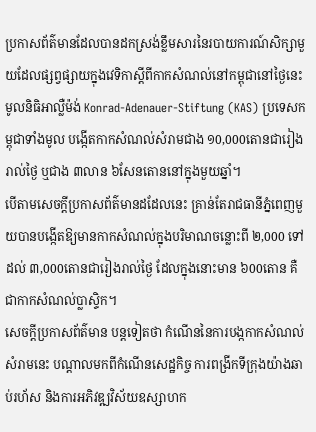ប្រកាសព័ត៌មានដែលបានដកស្រង់ខ្លឹមសារនៃរបាយការណ៍សិក្សាមួយដែលផ្សព្វផ្សាយក្នុងវេទិកាស្ដីពីកាកសំណល់នៅកម្ពុជានៅថ្ងៃនេះ មូលនិធិអាល្លឺម៉ង់ Konrad-Adenauer-Stiftung (KAS) ប្រទេសកម្ពុជាទាំងមូល បង្កើតកាកសំណល់សំរាមជាង ១0,000តោនជារៀងរាល់ថ្ងៃ ឬជាង ៣លាន ៦សែនតោននៅក្នុងមួយឆ្នាំ។
បើតាមសេចក្ដីប្រកាសព័ត៌មានដដែលនេះ គ្រាន់តែរាជធានីភ្នំពេញមួយបានបង្កើតឱ្យមានកាកសំណល់ក្នុងបរិមាណចន្លោះពី ២,000 ទៅដល់ ៣,000តោនជារៀងរាល់ថ្ងៃ ដែលក្នុងនោះមាន ៦00តោន គឺជាកាកសំណល់ប្លាស្ទិក។
សេចក្ដីប្រកាសព័ត៌មាន បន្តទៀតថា កំណើននៃការបង្កកាកសំណល់សំរាមនេះ បណ្ដាលមកពីកំណើនសេដ្ឋកិច្ច ការពង្រីកទីក្រុងយ៉ាងឆាប់រហ័ស និងការអភិវឌ្ឍវិស័យឧស្សាហក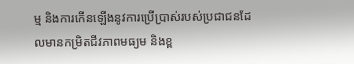ម្ម និងការកើនឡើងនូវការប្រើប្រាស់របស់ប្រជាជនដែលមានកម្រិតជីវភាពមធ្យម និងខ្ព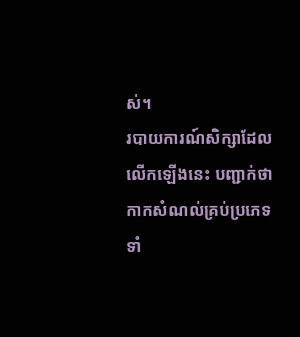ស់។
របាយការណ៍សិក្សាដែលលើកឡើងនេះ បញ្ជាក់ថា កាកសំណល់គ្រប់ប្រភេទទាំ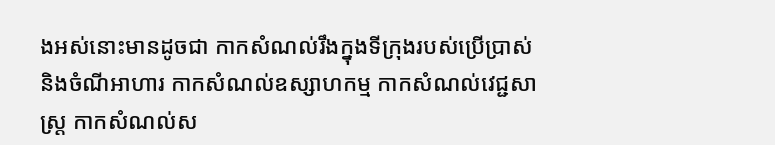ងអស់នោះមានដូចជា កាកសំណល់រឹងក្នុងទីក្រុងរបស់ប្រើប្រាស់ និងចំណីអាហារ កាកសំណល់ឧស្សាហកម្ម កាកសំណល់វេជ្ជសាស្ត្រ កាកសំណល់ស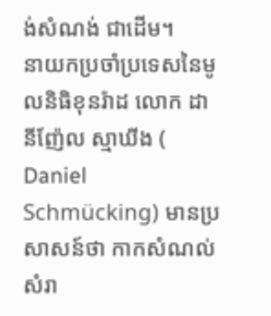ង់សំណង់ ជាដើម។
នាយកប្រចាំប្រទេសនៃមូលនិធិខុនរ៉ាដ លោក ដានីញ៉ែល ស្មាឃីង ( Daniel Schmücking) មានប្រសាសន៍ថា កាកសំណល់សំរា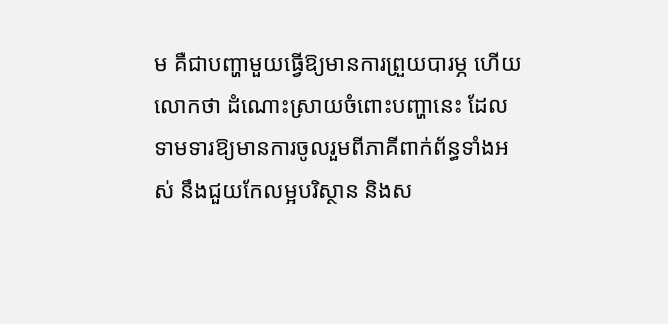ម គឺជាបញ្ហាមួយធ្វើឱ្យមានការព្រួយបារម្ភ ហើយលោកថា ដំណោះស្រាយចំពោះបញ្ហានេះ ដែលទាមទារឱ្យមានការចូលរួមពីភាគីពាក់ព័ន្ធទាំងអស់ នឹងជួយកែលម្អបរិស្ថាន និងស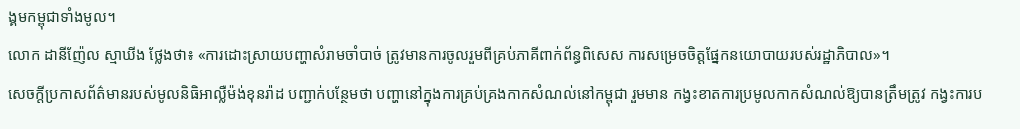ង្គមកម្ពុជាទាំងមូល។
លោក ដានីញ៉ែល ស្មាឃីង ថ្លែងថា៖ «ការដោះស្រាយបញ្ហាសំរាមចាំបាច់ ត្រូវមានការចូលរួមពីគ្រប់ភាគីពាក់ព័ន្ធពិសេស ការសម្រេចចិត្តផ្នែកនយោបាយរបស់រដ្ឋាភិបាល»។
សេចក្ដីប្រកាសព័ត៌មានរបស់មូលនិធិអាល្លឺម៉ង់ខុនរ៉ាដ បញ្ជាក់បន្ថែមថា បញ្ហានៅក្នុងការគ្រប់គ្រងកាកសំណល់នៅកម្ពុជា រួមមាន កង្វះខាតការប្រមូលកាកសំណល់ឱ្យបានត្រឹមត្រូវ កង្វះការប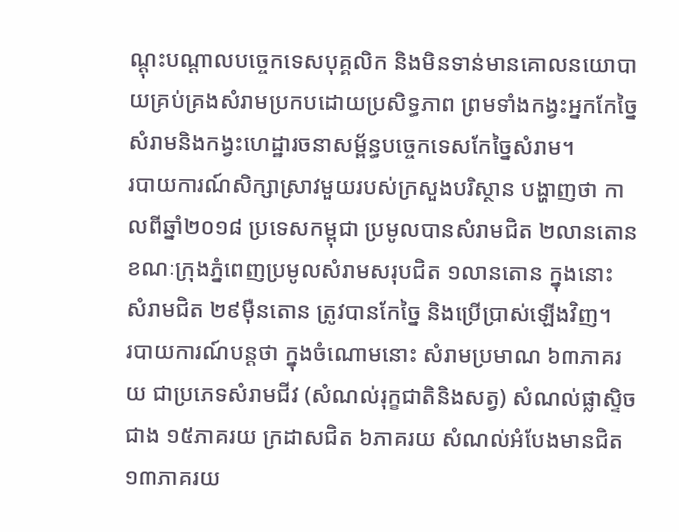ណ្ដុះបណ្ដាលបច្ចេកទេសបុគ្គលិក និងមិនទាន់មានគោលនយោបាយគ្រប់គ្រងសំរាមប្រកបដោយប្រសិទ្ធភាព ព្រមទាំងកង្វះអ្នកកែច្នៃសំរាមនិងកង្វះហេដ្ឋារចនាសម្ព័ន្ធបច្ចេកទេសកែច្នៃសំរាម។
របាយការណ៍សិក្សាស្រាវមួយរបស់ក្រសួងបរិស្ថាន បង្ហាញថា កាលពីឆ្នាំ២០១៨ ប្រទេសកម្ពុជា ប្រមូលបានសំរាមជិត ២លានតោន ខណៈក្រុងភ្នំពេញប្រមូលសំរាមសរុបជិត ១លានតោន ក្នុងនោះ សំរាមជិត ២៩ម៉ឺនតោន ត្រូវបានកែច្នៃ និងប្រើប្រាស់ឡើងវិញ។
របាយការណ៍បន្តថា ក្នុងចំណោមនោះ សំរាមប្រមាណ ៦៣ភាគរយ ជាប្រភេទសំរាមជីវ (សំណល់រុក្ខជាតិនិងសត្វ) សំណល់ផ្លាស្ទិចជាង ១៥ភាគរយ ក្រដាសជិត ៦ភាគរយ សំណល់អំបែងមានជិត ១៣ភាគរយ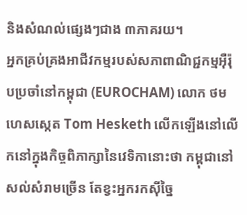និងសំណល់ផ្សេងៗជាង ៣ភាគរយ។
អ្នកគ្រប់គ្រងអាជីវកម្មរបស់សភាពាណិជ្ជកម្មអ៊ឺរ៉ុបប្រចាំនៅកម្ពុជា (EUROCHAM) លោក ថម ហេសស្កេត Tom Hesketh លើកឡើងនៅលើកនៅក្នុងកិច្ចពិភាក្សានៃវេទិកានោះថា កម្ពុជានៅសល់សំរាមច្រើន តែខ្វះអ្នករកស៊ីច្នៃ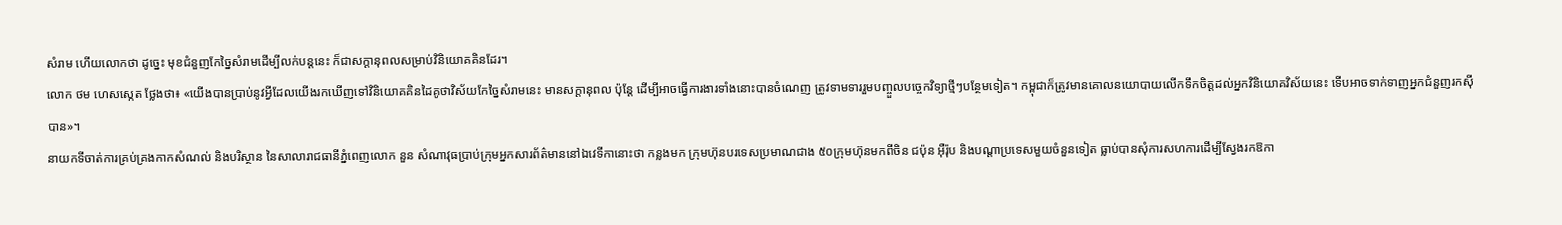សំរាម ហើយលោកថា ដូច្នេះ មុខជំនួញកែច្នៃសំរាមដើម្បីលក់បន្តនេះ ក៏ជាសក្ដានុពលសម្រាប់វិនិយោគគិនដែរ។
លោក ថម ហេសស្កេត ថ្លែងថា៖ «យើងបានប្រាប់នូវអ្វីដែលយើងរកឃើញទៅវិនិយោគគិនដៃគូថាវិស័យកែច្នៃសំរាមនេះ មានសក្ដានុពល ប៉ុន្តែ ដើម្បីអាចធ្វើការងារទាំងនោះបានចំណេញ ត្រូវទាមទាររួមបញ្ចួលបច្ចេកវិទ្យាថ្មីៗបន្ថែមទៀត។ កម្ពុជាក៏ត្រូវមានគោលនយោបាយលើកទឹកចិត្តដល់អ្នកវិនិយោគវិស័យនេះ ទើបអាចទាក់ទាញអ្នកជំនួញរកស៊ីបាន»។
នាយកទីចាត់ការគ្រប់គ្រងកាកសំណល់ និងបរិស្ថាន នៃសាលារាជធានីភ្នំពេញលោក នួន សំណាវុធប្រាប់ក្រុមអ្នកសារព័ត៌មាននៅឯវេទីកានោះថា កន្លងមក ក្រុមហ៊ុនបរទេសប្រមាណជាង ៥០ក្រុមហ៊ុនមកពីចិន ជប៉ុន អ៊ឺរ៉ុប និងបណ្ដាប្រទេសមួយចំនួនទៀត ធ្លាប់បានសុំការសហការដើម្បីស្វែងរកឱកា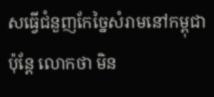សធ្វើជំនួញកែច្នៃសំរាមនៅកម្ពុជា ប៉ុន្តែ លោកថា មិន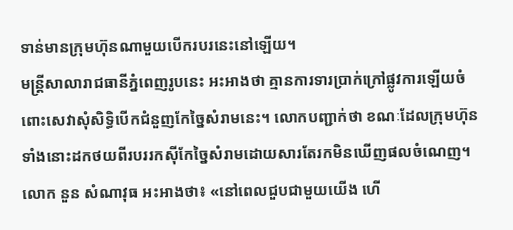ទាន់មានក្រុមហ៊ុនណាមួយបើករបរនេះនៅឡើយ។
មន្ត្រីសាលារាជធានីភ្នំពេញរូបនេះ អះអាងថា គ្មានការទារប្រាក់ក្រៅផ្លូវការឡើយចំពោះសេវាសុំសិទ្ធិបើកជំនួញកែច្នៃសំរាមនេះ។ លោកបញ្ជាក់ថា ខណៈដែលក្រុមហ៊ុនទាំងនោះដកថយពីរបររកស៊ីកែច្នៃសំរាមដោយសារតែរកមិនឃើញផលចំណេញ។
លោក នួន សំណាវុធ អះអាងថា៖ «នៅពេលជួបជាមួយយើង ហើ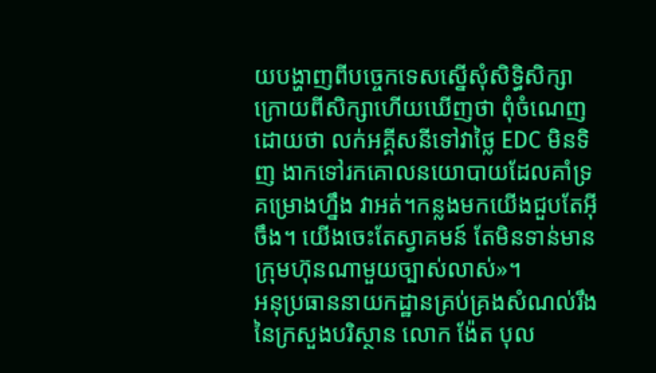យបង្ហាញពីបច្ចេកទេសស្នើសុំសិទ្ធិសិក្សា ក្រោយពីសិក្សាហើយឃើញថា ពុំចំណេញ ដោយថា លក់អគ្គីសនីទៅវាថ្លៃ EDC មិនទិញ ងាកទៅរកគោលនយោបាយដែលគាំទ្រគម្រោងហ្នឹង វាអត់។កន្លងមកយើងជួបតែអ៊ីចឹង។ យើងចេះតែស្វាគមន៍ តែមិនទាន់មានក្រុមហ៊ុនណាមួយច្បាស់លាស់»។
អនុប្រធាននាយកដ្ឋានគ្រប់គ្រងសំណល់រឹង នៃក្រសួងបរិស្ថាន លោក ង៉ែត បុល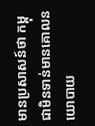មានប្រសាសន៍ថា កម្ពុជាមិនទាន់មានគោលនយោបាយ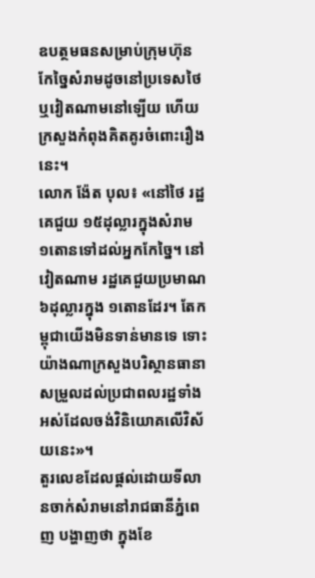ឧបត្ថមធនសម្រាប់ក្រុមហ៊ុនកែច្នៃសំរាមដូចនៅប្រទេសថៃ ឬវៀតណាមនៅឡើយ ហើយក្រសួងកំពុងគិតគូរចំពោះរឿងនេះ។
លោក ង៉ែត បុល៖ «នៅថៃ រដ្ឋគេជួយ ១៥ដុល្លារក្នុងសំរាម ១តោនទៅដល់អ្នកកែច្នៃ។ នៅវៀតណាម រដ្ឋគេជួយប្រមាណ ៦ដុល្លារក្នុង ១តោនដែរ។ តែកម្ពុជាយើងមិនទាន់មានទេ ទោះយ៉ាងណាក្រសួងបរិស្ថានធានាសម្រួលដល់ប្រជាពលរដ្ឋទាំងអស់ដែលចង់វិនិយោគលើវិស័យនេះ»។
តួរលេខដែលផ្ដល់ដោយទីលានចាក់សំរាមនៅរាជធានីភ្នំពេញ បង្ហាញថា ក្នុងខែ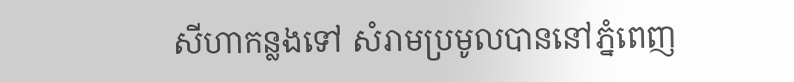សីហាកន្លងទៅ សំរាមប្រមូលបាននៅភ្នំពេញ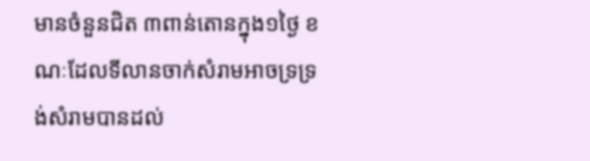មានចំនួនជិត ៣ពាន់តោនក្នុង១ថ្ងៃ ខណៈដែលទីលានចាក់សំរាមអាចទ្រទ្រង់សំរាមបានដល់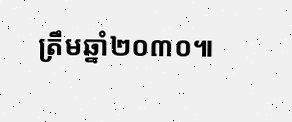ត្រឹមឆ្នាំ២០៣០៕